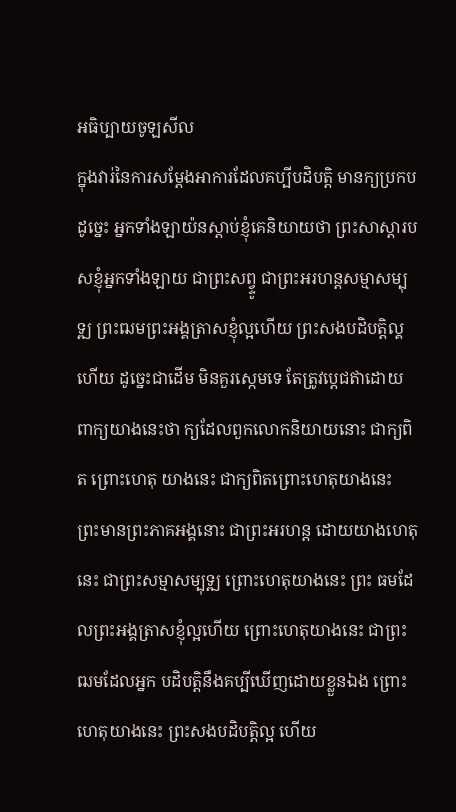អធិប្បាយចូឡសីល
ក្នុងវារ់នៃការសម្តែងអាការដែលគប្បីបដិបត្តិ មានក្យប្រកបដូច្នេះ អ្នកទាំងឡាយ៉នស្តាប់ខ្ញុំគេនិយាយថា ព្រះសាស្តារបសខ្ញុំអ្នកទាំងឡាយ ជាព្រះសព្វ្ទូ ជាព្រះអរហន្តសម្មាសម្បុទ្ឍ ព្រះឍមព្រះអង្គត្រាសខ្ញុំល្អហើយ ព្រះសងបដិបត្តិល្គហើយ ដូច្នេះជាដើម មិនគួរស្កេមទេ តែត្រូវប្តេជឥាដោយ ពាក្យយាងនេះថា ក្យដែលពួកលោកនិយាយនោះ ជាក្យពិត ព្រោះហេតុ យាងនេះ ជាក្យពិតព្រោះហេតុយាងនេះ ព្រះមានព្រះភាគអង្គនោះ ជាព្រះអរហន្ត ដោយយាងហេតុនេះ ជាព្រះសម្មាសម្បុទ្ឍ ព្រោះហេតុយាងនេះ ព្រះ ធមដែលព្រះអង្គត្រាសខ្ញុំល្អហើយ ព្រោះហេតុយាងនេះ ជាព្រះឍមដែលអ្នក បដិបត្តិនឹងគប្បីឃើញដោយខ្លួនឯង ព្រោះហេតុយាងនេះ ព្រះសងបដិបត្តិល្អ ហើយ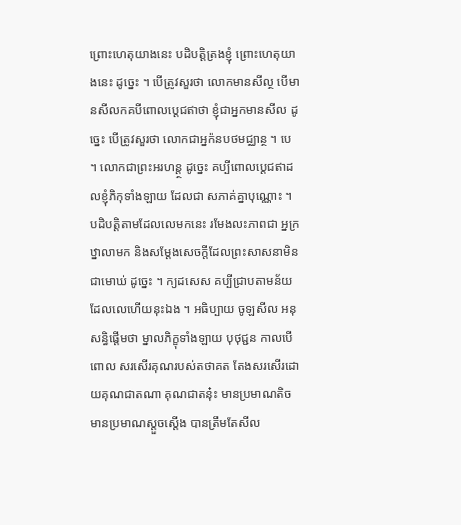ព្រោះហេតុយាងនេះ បដិបត្តិត្រងខ្ញុំ ព្រោះហេតុយាងនេះ ដូច្នេះ ។ បើត្រូវសួរថា លោកមានសីល្ថ បើមានសីលកគបីពោលប្តេជឥាថា ខ្ញុំជាអ្នកមានសីល ដូច្នេះ បើត្រូវសួរថា លោកជាអ្នក៉នបថមជ្ឈាន្ថ ។ បេ ។ លោកជាព្រះអរហន្ត្ថ ដូច្នេះ គប្បីពោលប្តេជឥាដលខ្ញុំភិកុទាំងឡាយ ដែលជា សភាគ់គ្នាបុណ្ណោះ ។ បដិបត្តិតាមដែលលេមកនេះ រមែងលះភាពជា អ្នក្រឋ្នាលាមក និងសម្តែងសេចក្តីដែលព្រះសាសនាមិនជាមោឃ់ ដូច្នេះ ។ ក្យដសេស គប្បីជ្រាបតាមន័យដែលលេហើយនុះឯង ។ អធិប្បាយ ចូឡសីល អនុសន្ធិផ្តើមថា ម្នាលភិក្ខុទាំងឡាយ បុថុជ្ជន កាលបើពោល សរសើរគុណរបស់តថាគត តែងសរសើរដោយគុណជាតណា គុណជាតនុ៎ះ មានប្រមាណតិច មានប្រមាណស្តួចស្តើង បានត្រឹមតែសីល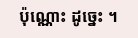ប៉ុណ្ណោះ ដូច្នេះ ។